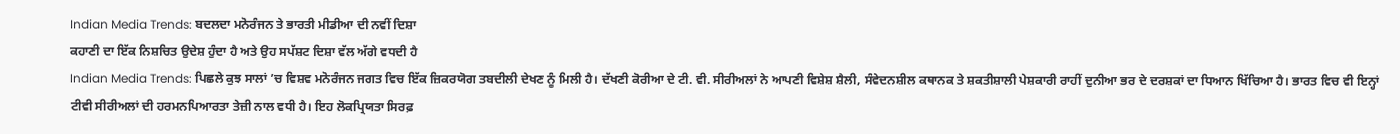Indian Media Trends: ਬਦਲਦਾ ਮਨੋਰੰਜਨ ਤੇ ਭਾਰਤੀ ਮੀਡੀਆ ਦੀ ਨਵੀਂ ਦਿਸ਼ਾ
ਕਹਾਣੀ ਦਾ ਇੱਕ ਨਿਸ਼ਚਿਤ ਉਦੇਸ਼ ਹੁੰਦਾ ਹੈ ਅਤੇ ਉਹ ਸਪੱਸ਼ਟ ਦਿਸ਼ਾ ਵੱਲ ਅੱਗੇ ਵਧਦੀ ਹੈ
Indian Media Trends: ਪਿਛਲੇ ਕੁਝ ਸਾਲਾਂ ’ਚ ਵਿਸ਼ਵ ਮਨੋਰੰਜਨ ਜਗਤ ਵਿਚ ਇੱਕ ਜ਼ਿਕਰਯੋਗ ਤਬਦੀਲੀ ਦੇਖਣ ਨੂੰ ਮਿਲੀ ਹੈ। ਦੱਖਣੀ ਕੋਰੀਆ ਦੇ ਟੀ. ਵੀ. ਸੀਰੀਅਲਾਂ ਨੇ ਆਪਣੀ ਵਿਸ਼ੇਸ਼ ਸ਼ੈਲੀ, ਸੰਵੇਦਨਸ਼ੀਲ ਕਥਾਨਕ ਤੇ ਸ਼ਕਤੀਸ਼ਾਲੀ ਪੇਸ਼ਕਾਰੀ ਰਾਹੀਂ ਦੁਨੀਆ ਭਰ ਦੇ ਦਰਸ਼ਕਾਂ ਦਾ ਧਿਆਨ ਖਿੱਚਿਆ ਹੈ। ਭਾਰਤ ਵਿਚ ਵੀ ਇਨ੍ਹਾਂ ਟੀਵੀ ਸੀਰੀਅਲਾਂ ਦੀ ਹਰਮਨਪਿਆਰਤਾ ਤੇਜ਼ੀ ਨਾਲ ਵਧੀ ਹੈ। ਇਹ ਲੋਕਪ੍ਰਿਯਤਾ ਸਿਰਫ਼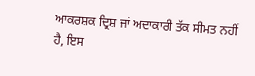ਆਕਰਸ਼ਕ ਦ੍ਰਿਸ਼ ਜਾਂ ਅਦਾਕਾਰੀ ਤੱਕ ਸੀਮਤ ਨਹੀਂ ਹੈ, ਇਸ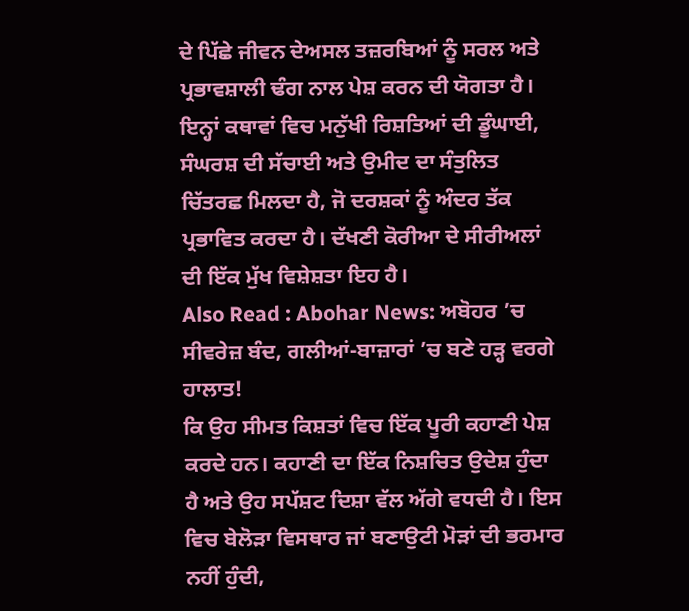ਦੇ ਪਿੱਛੇ ਜੀਵਨ ਦੇਅਸਲ ਤਜ਼ਰਬਿਆਂ ਨੂੰ ਸਰਲ ਅਤੇ ਪ੍ਰਭਾਵਸ਼ਾਲੀ ਢੰਗ ਨਾਲ ਪੇਸ਼ ਕਰਨ ਦੀ ਯੋਗਤਾ ਹੈ। ਇਨ੍ਹਾਂ ਕਥਾਵਾਂ ਵਿਚ ਮਨੁੱਖੀ ਰਿਸ਼ਤਿਆਂ ਦੀ ਡੂੰਘਾਈ, ਸੰਘਰਸ਼ ਦੀ ਸੱਚਾਈ ਅਤੇ ਉਮੀਦ ਦਾ ਸੰਤੁਲਿਤ ਚਿੱਤਰਛ ਮਿਲਦਾ ਹੈ, ਜੋ ਦਰਸ਼ਕਾਂ ਨੂੰ ਅੰਦਰ ਤੱਕ ਪ੍ਰਭਾਵਿਤ ਕਰਦਾ ਹੈ। ਦੱਖਣੀ ਕੋਰੀਆ ਦੇ ਸੀਰੀਅਲਾਂ ਦੀ ਇੱਕ ਮੁੱਖ ਵਿਸ਼ੇਸ਼ਤਾ ਇਹ ਹੈ।
Also Read : Abohar News: ਅਬੋਹਰ ’ਚ ਸੀਵਰੇਜ਼ ਬੰਦ, ਗਲੀਆਂ-ਬਾਜ਼ਾਰਾਂ ’ਚ ਬਣੇ ਹੜ੍ਹ ਵਰਗੇ ਹਾਲਾਤ!
ਕਿ ਉਹ ਸੀਮਤ ਕਿਸ਼ਤਾਂ ਵਿਚ ਇੱਕ ਪੂਰੀ ਕਹਾਣੀ ਪੇਸ਼ ਕਰਦੇ ਹਨ। ਕਹਾਣੀ ਦਾ ਇੱਕ ਨਿਸ਼ਚਿਤ ਉਦੇਸ਼ ਹੁੰਦਾ ਹੈ ਅਤੇ ਉਹ ਸਪੱਸ਼ਟ ਦਿਸ਼ਾ ਵੱਲ ਅੱਗੇ ਵਧਦੀ ਹੈ। ਇਸ ਵਿਚ ਬੇਲੋੜਾ ਵਿਸਥਾਰ ਜਾਂ ਬਣਾਉਟੀ ਮੋੜਾਂ ਦੀ ਭਰਮਾਰ ਨਹੀਂ ਹੁੰਦੀ,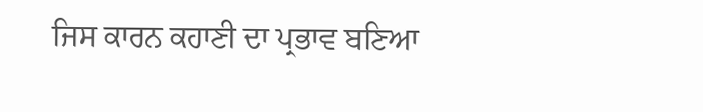ਜਿਸ ਕਾਰਨ ਕਹਾਣੀ ਦਾ ਪ੍ਰਭਾਵ ਬਣਿਆ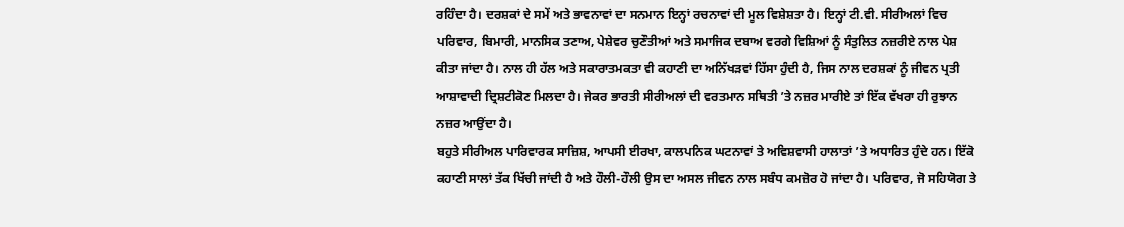ਰਹਿੰਦਾ ਹੈ। ਦਰਸ਼ਕਾਂ ਦੇ ਸਮੇਂ ਅਤੇ ਭਾਵਨਾਵਾਂ ਦਾ ਸਨਮਾਨ ਇਨ੍ਹਾਂ ਰਚਨਾਵਾਂ ਦੀ ਮੂਲ ਵਿਸ਼ੇਸ਼ਤਾ ਹੈ। ਇਨ੍ਹਾਂ ਟੀ.ਵੀ. ਸੀਰੀਅਲਾਂ ਵਿਚ ਪਰਿਵਾਰ, ਬਿਮਾਰੀ, ਮਾਨਸਿਕ ਤਣਾਅ, ਪੇਸ਼ੇਵਰ ਚੁਣੌਤੀਆਂ ਅਤੇ ਸਮਾਜਿਕ ਦਬਾਅ ਵਰਗੇ ਵਿਸ਼ਿਆਂ ਨੂੰ ਸੰਤੁਲਿਤ ਨਜ਼ਰੀਏ ਨਾਲ ਪੇਸ਼ ਕੀਤਾ ਜਾਂਦਾ ਹੈ। ਨਾਲ ਹੀ ਹੱਲ ਅਤੇ ਸਕਾਰਾਤਮਕਤਾ ਵੀ ਕਹਾਣੀ ਦਾ ਅਨਿੱਖੜਵਾਂ ਹਿੱਸਾ ਹੁੰਦੀ ਹੈ, ਜਿਸ ਨਾਲ ਦਰਸ਼ਕਾਂ ਨੂੰ ਜੀਵਨ ਪ੍ਰਤੀ ਆਸ਼ਾਵਾਦੀ ਦ੍ਰਿਸ਼ਟੀਕੋਣ ਮਿਲਦਾ ਹੈ। ਜੇਕਰ ਭਾਰਤੀ ਸੀਰੀਅਲਾਂ ਦੀ ਵਰਤਮਾਨ ਸਥਿਤੀ ’ਤੇ ਨਜ਼ਰ ਮਾਰੀਏ ਤਾਂ ਇੱਕ ਵੱਖਰਾ ਹੀ ਰੁਝਾਨ ਨਜ਼ਰ ਆਉਂਦਾ ਹੈ।
ਬਹੁਤੇ ਸੀਰੀਅਲ ਪਾਰਿਵਾਰਕ ਸਾਜ਼ਿਸ਼, ਆਪਸੀ ਈਰਖਾ, ਕਾਲਪਨਿਕ ਘਟਨਾਵਾਂ ਤੇ ਅਵਿਸ਼ਵਾਸੀ ਹਾਲਾਤਾਂ ’ਤੇ ਅਧਾਰਿਤ ਹੁੰਦੇ ਹਨ। ਇੱਕੋ ਕਹਾਣੀ ਸਾਲਾਂ ਤੱਕ ਖਿੱਚੀ ਜਾਂਦੀ ਹੈ ਅਤੇ ਹੌਲੀ-ਹੌਲੀ ਉਸ ਦਾ ਅਸਲ ਜੀਵਨ ਨਾਲ ਸਬੰਧ ਕਮਜ਼ੋਰ ਹੋ ਜਾਂਦਾ ਹੈ। ਪਰਿਵਾਰ, ਜੋ ਸਹਿਯੋਗ ਤੇ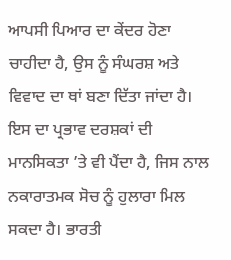ਆਪਸੀ ਪਿਆਰ ਦਾ ਕੇਂਦਰ ਹੋਣਾ ਚਾਹੀਦਾ ਹੈ, ਉਸ ਨੂੰ ਸੰਘਰਸ਼ ਅਤੇ ਵਿਵਾਦ ਦਾ ਥਾਂ ਬਣਾ ਦਿੱਤਾ ਜਾਂਦਾ ਹੈ। ਇਸ ਦਾ ਪ੍ਰਭਾਵ ਦਰਸ਼ਕਾਂ ਦੀ ਮਾਨਸਿਕਤਾ ’ਤੇ ਵੀ ਪੈਂਦਾ ਹੈ, ਜਿਸ ਨਾਲ ਨਕਾਰਾਤਮਕ ਸੋਚ ਨੂੰ ਹੁਲਾਰਾ ਮਿਲ ਸਕਦਾ ਹੈ। ਭਾਰਤੀ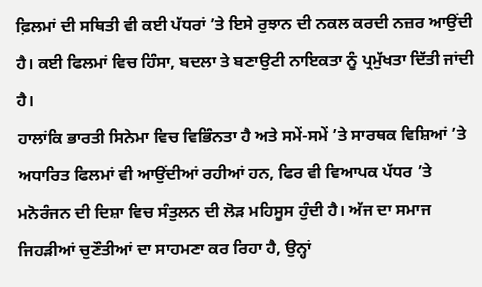ਫ਼ਿਲਮਾਂ ਦੀ ਸਥਿਤੀ ਵੀ ਕਈ ਪੱਧਰਾਂ ’ਤੇ ਇਸੇ ਰੁਝਾਨ ਦੀ ਨਕਲ ਕਰਦੀ ਨਜ਼ਰ ਆਉਂਦੀ ਹੈ। ਕਈ ਫਿਲਮਾਂ ਵਿਚ ਹਿੰਸਾ, ਬਦਲਾ ਤੇ ਬਣਾਉਟੀ ਨਾਇਕਤਾ ਨੂੰ ਪ੍ਰਮੁੱਖਤਾ ਦਿੱਤੀ ਜਾਂਦੀ ਹੈ।
ਹਾਲਾਂਕਿ ਭਾਰਤੀ ਸਿਨੇਮਾ ਵਿਚ ਵਿਭਿੰਨਤਾ ਹੈ ਅਤੇ ਸਮੇਂ-ਸਮੇਂ ’ਤੇ ਸਾਰਥਕ ਵਿਸ਼ਿਆਂ ’ਤੇ ਅਧਾਰਿਤ ਫਿਲਮਾਂ ਵੀ ਆਉਂਦੀਆਂ ਰਹੀਆਂ ਹਨ, ਫਿਰ ਵੀ ਵਿਆਪਕ ਪੱਧਰ ’ਤੇ ਮਨੋਰੰਜਨ ਦੀ ਦਿਸ਼ਾ ਵਿਚ ਸੰਤੁਲਨ ਦੀ ਲੋੜ ਮਹਿਸੂਸ ਹੁੰਦੀ ਹੈ। ਅੱਜ ਦਾ ਸਮਾਜ ਜਿਹੜੀਆਂ ਚੁਣੌਤੀਆਂ ਦਾ ਸਾਹਮਣਾ ਕਰ ਰਿਹਾ ਹੈ, ਉਨ੍ਹਾਂ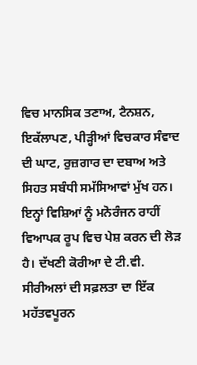ਵਿਚ ਮਾਨਸਿਕ ਤਣਾਅ, ਟੈਨਸ਼ਨ, ਇਕੱਲਾਪਣ, ਪੀੜ੍ਹੀਆਂ ਵਿਚਕਾਰ ਸੰਵਾਦ ਦੀ ਘਾਟ, ਰੁਜ਼ਗਾਰ ਦਾ ਦਬਾਅ ਅਤੇ ਸਿਹਤ ਸਬੰਧੀ ਸਮੱਸਿਆਵਾਂ ਮੁੱਖ ਹਨ। ਇਨ੍ਹਾਂ ਵਿਸ਼ਿਆਂ ਨੂੰ ਮਨੋਰੰਜਨ ਰਾਹੀਂ ਵਿਆਪਕ ਰੂਪ ਵਿਚ ਪੇਸ਼ ਕਰਨ ਦੀ ਲੋੜ ਹੈ। ਦੱਖਣੀ ਕੋਰੀਆ ਦੇ ਟੀ.ਵੀ. ਸੀਰੀਅਲਾਂ ਦੀ ਸਫ਼ਲਤਾ ਦਾ ਇੱਕ ਮਹੱਤਵਪੂਰਨ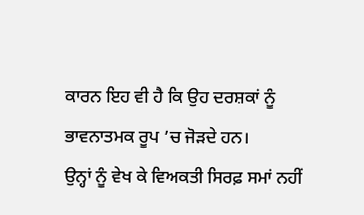ਕਾਰਨ ਇਹ ਵੀ ਹੈ ਕਿ ਉਹ ਦਰਸ਼ਕਾਂ ਨੂੰ ਭਾਵਨਾਤਮਕ ਰੂਪ ’ਚ ਜੋੜਦੇ ਹਨ।
ਉਨ੍ਹਾਂ ਨੂੰ ਵੇਖ ਕੇ ਵਿਅਕਤੀ ਸਿਰਫ਼ ਸਮਾਂ ਨਹੀਂ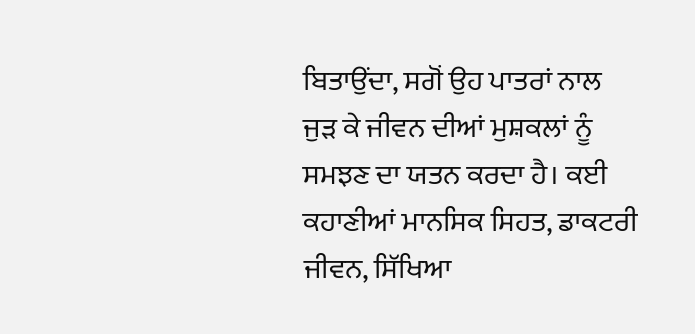ਬਿਤਾਉਂਦਾ, ਸਗੋਂ ਉਹ ਪਾਤਰਾਂ ਨਾਲ ਜੁੜ ਕੇ ਜੀਵਨ ਦੀਆਂ ਮੁਸ਼ਕਲਾਂ ਨੂੰ ਸਮਝਣ ਦਾ ਯਤਨ ਕਰਦਾ ਹੈ। ਕਈ ਕਹਾਣੀਆਂ ਮਾਨਸਿਕ ਸਿਹਤ, ਡਾਕਟਰੀ ਜੀਵਨ, ਸਿੱਖਿਆ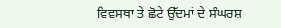ਵਿਵਸਥਾ ਤੇ ਛੋਟੇ ਉੱਦਮਾਂ ਦੇ ਸੰਘਰਸ਼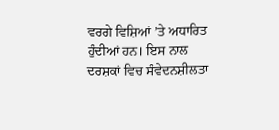ਵਰਗੇ ਵਿਸ਼ਿਆਂ ’ਤੇ ਅਧਾਰਿਤ ਹੁੰਦੀਆਂ ਹਨ। ਇਸ ਨਾਲ ਦਰਸ਼ਕਾਂ ਵਿਚ ਸੰਵੇਦਨਸ਼ੀਲਤਾ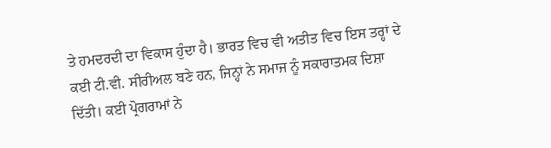ਤੇ ਹਮਦਰਦੀ ਦਾ ਵਿਕਾਸ ਹੁੰਦਾ ਹੈ। ਭਾਰਤ ਵਿਚ ਵੀ ਅਤੀਤ ਵਿਚ ਇਸ ਤਰ੍ਹਾਂ ਦੇ ਕਈ ਟੀ.ਵੀ. ਸੀਰੀਅਲ ਬਣੇ ਹਨ, ਜਿਨ੍ਹਾਂ ਨੇ ਸਮਾਜ ਨੂੰ ਸਕਾਰਾਤਮਕ ਦਿਸ਼ਾ ਦਿੱਤੀ। ਕਈ ਪ੍ਰੋਗਰਾਮਾਂ ਨੇ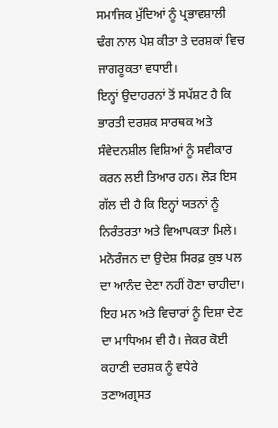ਸਮਾਜਿਕ ਮੁੱਦਿਆਂ ਨੂੰ ਪ੍ਰਭਾਵਸ਼ਾਲੀ ਢੰਗ ਨਾਲ ਪੇਸ਼ ਕੀਤਾ ਤੇ ਦਰਸ਼ਕਾਂ ਵਿਚ ਜਾਗਰੂਕਤਾ ਵਧਾਈ।
ਇਨ੍ਹਾਂ ਉਦਾਹਰਨਾਂ ਤੋਂ ਸਪੱਸ਼ਟ ਹੈ ਕਿ ਭਾਰਤੀ ਦਰਸ਼ਕ ਸਾਰਥਕ ਅਤੇ ਸੰਵੇਦਨਸ਼ੀਲ ਵਿਸ਼ਿਆਂ ਨੂੰ ਸਵੀਕਾਰ ਕਰਨ ਲਈ ਤਿਆਰ ਹਨ। ਲੋੜ ਇਸ ਗੱਲ ਦੀ ਹੈ ਕਿ ਇਨ੍ਹਾਂ ਯਤਨਾਂ ਨੂੰ ਨਿਰੰਤਰਤਾ ਅਤੇ ਵਿਆਪਕਤਾ ਮਿਲੇ। ਮਨੋਰੰਜਨ ਦਾ ਉਦੇਸ਼ ਸਿਰਫ਼ ਕੁਝ ਪਲ ਦਾ ਆਨੰਦ ਦੇਣਾ ਨਹੀਂ ਹੋਣਾ ਚਾਹੀਦਾ। ਇਹ ਮਨ ਅਤੇ ਵਿਚਾਰਾਂ ਨੂੰ ਦਿਸ਼ਾ ਦੇਣ ਦਾ ਮਾਧਿਅਮ ਵੀ ਹੈ। ਜੇਕਰ ਕੋਈ ਕਹਾਣੀ ਦਰਸ਼ਕ ਨੂੰ ਵਧੇਰੇ ਤਣਾਅਗ੍ਰਸਤ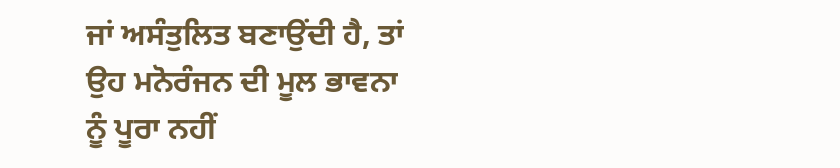ਜਾਂ ਅਸੰਤੁਲਿਤ ਬਣਾਉਂਦੀ ਹੈ, ਤਾਂ ਉਹ ਮਨੋਰੰਜਨ ਦੀ ਮੂਲ ਭਾਵਨਾ ਨੂੰ ਪੂਰਾ ਨਹੀਂ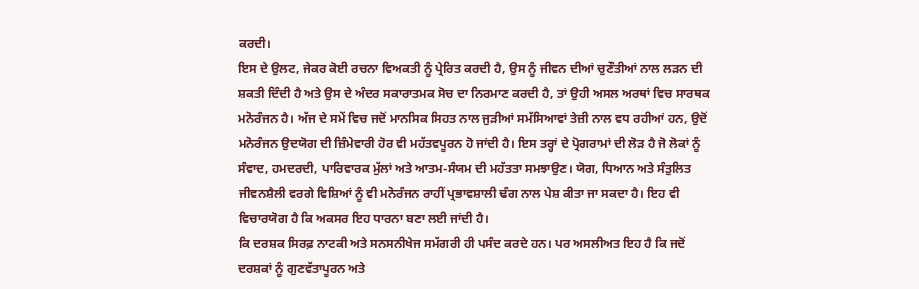ਕਰਦੀ।
ਇਸ ਦੇ ਉਲਟ, ਜੇਕਰ ਕੋਈ ਰਚਨਾ ਵਿਅਕਤੀ ਨੂੰ ਪ੍ਰੇਰਿਤ ਕਰਦੀ ਹੈ, ਉਸ ਨੂੰ ਜੀਵਨ ਦੀਆਂ ਚੁਣੌਤੀਆਂ ਨਾਲ ਲੜਨ ਦੀ ਸ਼ਕਤੀ ਦਿੰਦੀ ਹੈ ਅਤੇ ਉਸ ਦੇ ਅੰਦਰ ਸਕਾਰਾਤਮਕ ਸੋਚ ਦਾ ਨਿਰਮਾਣ ਕਰਦੀ ਹੈ, ਤਾਂ ਉਹੀ ਅਸਲ ਅਰਥਾਂ ਵਿਚ ਸਾਰਥਕ ਮਨੋਰੰਜਨ ਹੈ। ਅੱਜ ਦੇ ਸਮੇਂ ਵਿਚ ਜਦੋਂ ਮਾਨਸਿਕ ਸਿਹਤ ਨਾਲ ਜੁੜੀਆਂ ਸਮੱਸਿਆਵਾਂ ਤੇਜ਼ੀ ਨਾਲ ਵਧ ਰਹੀਆਂ ਹਨ, ਉਦੋਂ ਮਨੋਰੰਜਨ ਉਦਯੋਗ ਦੀ ਜ਼ਿੰਮੇਵਾਰੀ ਹੋਰ ਵੀ ਮਹੱਤਵਪੂਰਨ ਹੋ ਜਾਂਦੀ ਹੈ। ਇਸ ਤਰ੍ਹਾਂ ਦੇ ਪ੍ਰੋਗਰਾਮਾਂ ਦੀ ਲੋੜ ਹੈ ਜੋ ਲੋਕਾਂ ਨੂੰ ਸੰਵਾਦ, ਹਮਦਰਦੀ, ਪਾਰਿਵਾਰਕ ਮੁੱਲਾਂ ਅਤੇ ਆਤਮ-ਸੰਯਮ ਦੀ ਮਹੱਤਤਾ ਸਮਝਾਉਣ। ਯੋਗ, ਧਿਆਨ ਅਤੇ ਸੰਤੁਲਿਤ ਜੀਵਨਸ਼ੈਲੀ ਵਰਗੇ ਵਿਸ਼ਿਆਂ ਨੂੰ ਵੀ ਮਨੋਰੰਜਨ ਰਾਹੀਂ ਪ੍ਰਭਾਵਸ਼ਾਲੀ ਢੰਗ ਨਾਲ ਪੇਸ਼ ਕੀਤਾ ਜਾ ਸਕਦਾ ਹੈ। ਇਹ ਵੀ ਵਿਚਾਰਯੋਗ ਹੈ ਕਿ ਅਕਸਰ ਇਹ ਧਾਰਨਾ ਬਣਾ ਲਈ ਜਾਂਦੀ ਹੈ।
ਕਿ ਦਰਸ਼ਕ ਸਿਰਫ਼ ਨਾਟਕੀ ਅਤੇ ਸਨਸਨੀਖੇਜ ਸਮੱਗਰੀ ਹੀ ਪਸੰਦ ਕਰਦੇ ਹਨ। ਪਰ ਅਸਲੀਅਤ ਇਹ ਹੈ ਕਿ ਜਦੋਂ ਦਰਸ਼ਕਾਂ ਨੂੰ ਗੁਣਵੱਤਾਪੂਰਨ ਅਤੇ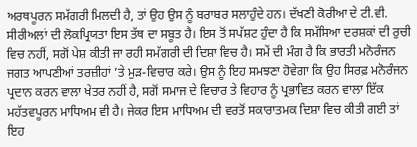ਅਰਥਪੂਰਨ ਸਮੱਗਰੀ ਮਿਲਦੀ ਹੈ, ਤਾਂ ਉਹ ਉਸ ਨੂੰ ਬਰਾਬਰ ਸਲਾਹੁੰਦੇ ਹਨ। ਦੱਖਣੀ ਕੋਰੀਆ ਦੇ ਟੀ.ਵੀ. ਸੀਰੀਅਲਾਂ ਦੀ ਲੋਕਪ੍ਰਿਯਤਾ ਇਸ ਤੱਥ ਦਾ ਸਬੂਤ ਹੈ। ਇਸ ਤੋਂ ਸਪੱਸ਼ਟ ਹੁੰਦਾ ਹੈ ਕਿ ਸਮੱਸਿਆ ਦਰਸ਼ਕਾਂ ਦੀ ਰੁਚੀ ਵਿਚ ਨਹੀਂ, ਸਗੋਂ ਪੇਸ਼ ਕੀਤੀ ਜਾ ਰਹੀ ਸਮੱਗਰੀ ਦੀ ਦਿਸ਼ਾ ਵਿਚ ਹੈ। ਸਮੇਂ ਦੀ ਮੰਗ ਹੈ ਕਿ ਭਾਰਤੀ ਮਨੋਰੰਜਨ ਜਗਤ ਆਪਣੀਆਂ ਤਰਜ਼ੀਹਾਂ ’ਤੇ ਮੁੜ-ਵਿਚਾਰ ਕਰੇ। ਉਸ ਨੂੰ ਇਹ ਸਮਝਣਾ ਹੋਵੇਗਾ ਕਿ ਉਹ ਸਿਰਫ਼ ਮਨੋਰੰਜਨ ਪ੍ਰਦਾਨ ਕਰਨ ਵਾਲਾ ਖੇਤਰ ਨਹੀਂ ਹੈ, ਸਗੋਂ ਸਮਾਜ ਦੇ ਵਿਚਾਰ ਤੇ ਵਿਹਾਰ ਨੂੰ ਪ੍ਰਭਾਵਿਤ ਕਰਨ ਵਾਲਾ ਇੱਕ ਮਹੱਤਵਪੂਰਨ ਮਾਧਿਅਮ ਵੀ ਹੈ। ਜੇਕਰ ਇਸ ਮਾਧਿਅਮ ਦੀ ਵਰਤੋਂ ਸਕਾਰਾਤਮਕ ਦਿਸ਼ਾ ਵਿਚ ਕੀਤੀ ਗਈ ਤਾਂ ਇਹ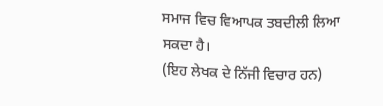ਸਮਾਜ ਵਿਚ ਵਿਆਪਕ ਤਬਦੀਲੀ ਲਿਆ ਸਕਦਾ ਹੈ।
(ਇਹ ਲੇਖਕ ਦੇ ਨਿੱਜੀ ਵਿਚਾਰ ਹਨ)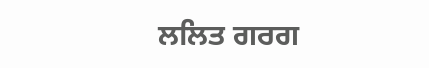ਲਲਿਤ ਗਰਗ